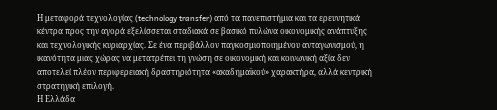Η μεταφορά τεχνολογίας (technology transfer) από τα πανεπιστήμια και τα ερευνητικά κέντρα προς την αγορά εξελίσσεται σταδιακά σε βασικό πυλώνα οικονομικής ανάπτυξης και τεχνολογικής κυριαρχίας. Σε ένα περιβάλλον παγκοσμιοποιημένου ανταγωνισμού, η ικανότητα μιας χώρας να μετατρέπει τη γνώση σε οικονομική και κοινωνική αξία δεν αποτελεί πλέον περιφερειακή δραστηριότητα «ακαδημαϊκού» χαρακτήρα, αλλά κεντρική στρατηγική επιλογή.
Η Ελλάδα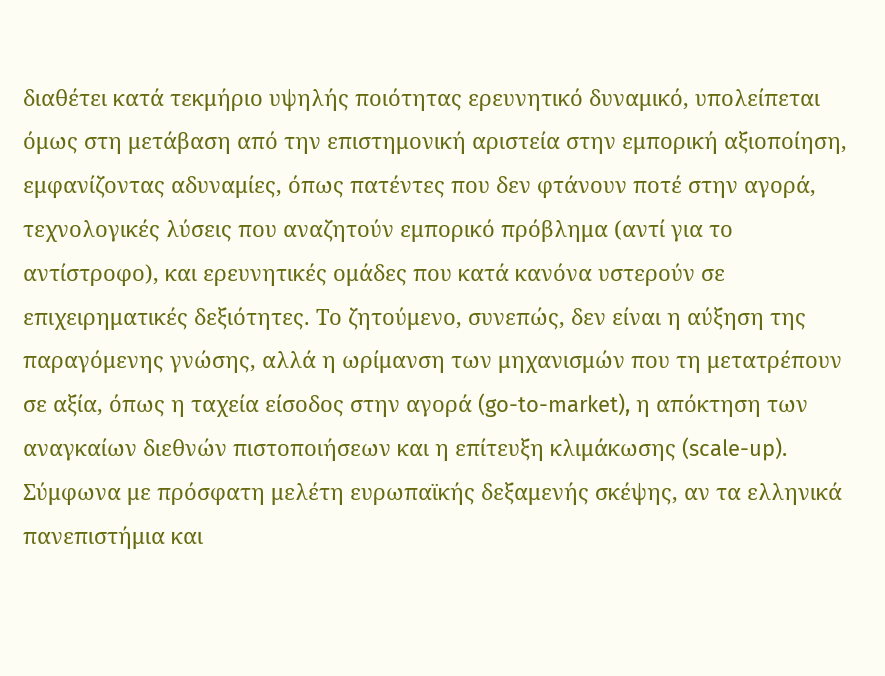διαθέτει κατά τεκμήριο υψηλής ποιότητας ερευνητικό δυναμικό, υπολείπεται όμως στη μετάβαση από την επιστημονική αριστεία στην εμπορική αξιοποίηση, εμφανίζοντας αδυναμίες, όπως πατέντες που δεν φτάνουν ποτέ στην αγορά, τεχνολογικές λύσεις που αναζητούν εμπορικό πρόβλημα (αντί για το αντίστροφο), και ερευνητικές ομάδες που κατά κανόνα υστερούν σε επιχειρηματικές δεξιότητες. Το ζητούμενο, συνεπώς, δεν είναι η αύξηση της παραγόμενης γνώσης, αλλά η ωρίμανση των μηχανισμών που τη μετατρέπουν σε αξία, όπως η ταχεία είσοδος στην αγορά (go-to-market), η απόκτηση των αναγκαίων διεθνών πιστοποιήσεων και η επίτευξη κλιμάκωσης (scale-up).
Σύμφωνα με πρόσφατη μελέτη ευρωπαϊκής δεξαμενής σκέψης, αν τα ελληνικά πανεπιστήμια και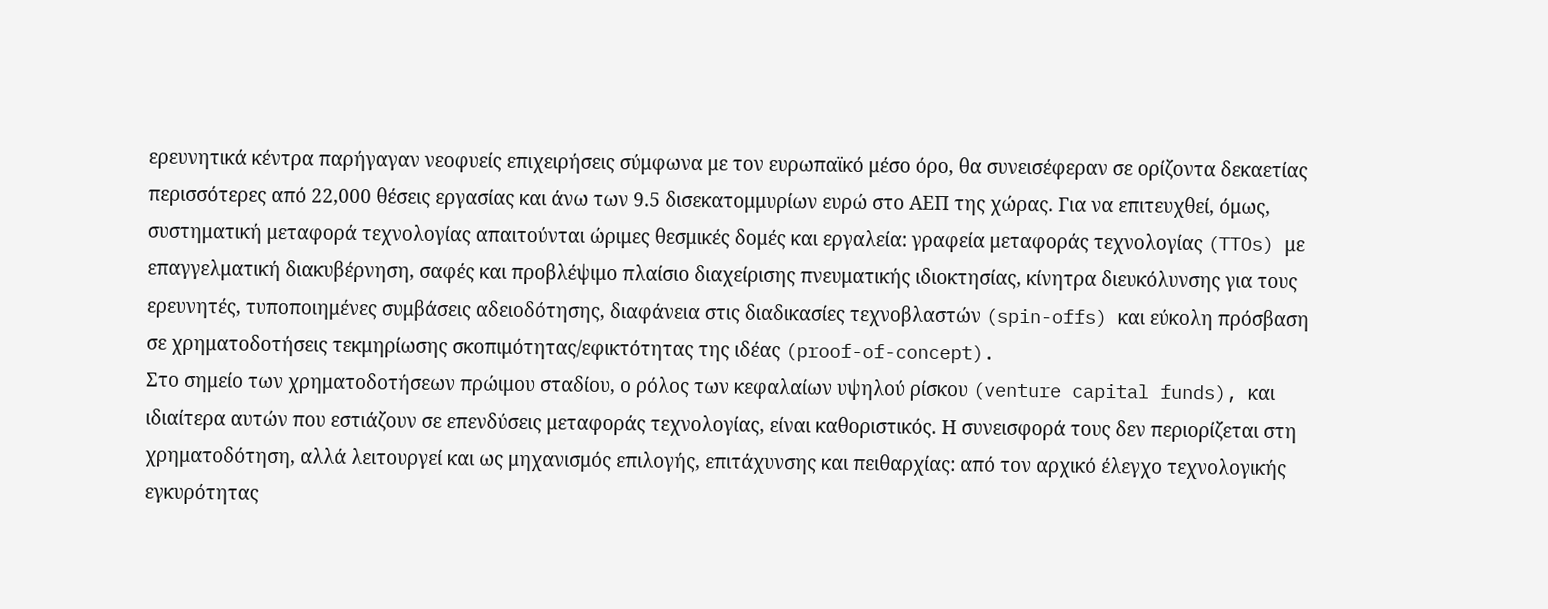ερευνητικά κέντρα παρήγαγαν νεοφυείς επιχειρήσεις σύμφωνα με τον ευρωπαϊκό μέσο όρο, θα συνεισέφεραν σε ορίζοντα δεκαετίας περισσότερες από 22,000 θέσεις εργασίας και άνω των 9.5 δισεκατομμυρίων ευρώ στο ΑΕΠ της χώρας. Για να επιτευχθεί, όμως, συστηματική μεταφορά τεχνολογίας απαιτούνται ώριμες θεσμικές δομές και εργαλεία: γραφεία μεταφοράς τεχνολογίας (TTOs) με επαγγελματική διακυβέρνηση, σαφές και προβλέψιμο πλαίσιο διαχείρισης πνευματικής ιδιοκτησίας, κίνητρα διευκόλυνσης για τους ερευνητές, τυποποιημένες συμβάσεις αδειοδότησης, διαφάνεια στις διαδικασίες τεχνοβλαστών (spin-offs) και εύκολη πρόσβαση σε χρηματοδοτήσεις τεκμηρίωσης σκοπιμότητας/εφικτότητας της ιδέας (proof-of-concept).
Στο σημείο των χρηματοδοτήσεων πρώιμου σταδίου, ο ρόλος των κεφαλαίων υψηλού ρίσκου (venture capital funds), και ιδιαίτερα αυτών που εστιάζουν σε επενδύσεις μεταφοράς τεχνολογίας, είναι καθοριστικός. Η συνεισφορά τους δεν περιορίζεται στη χρηματοδότηση, αλλά λειτουργεί και ως μηχανισμός επιλογής, επιτάχυνσης και πειθαρχίας: από τον αρχικό έλεγχο τεχνολογικής εγκυρότητας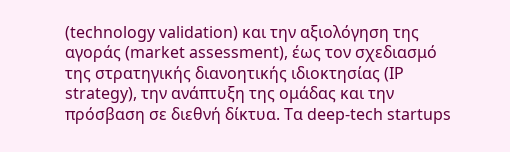(technology validation) και την αξιολόγηση της αγοράς (market assessment), έως τον σχεδιασμό της στρατηγικής διανοητικής ιδιοκτησίας (IP strategy), την ανάπτυξη της ομάδας και την πρόσβαση σε διεθνή δίκτυα. Τα deep-tech startups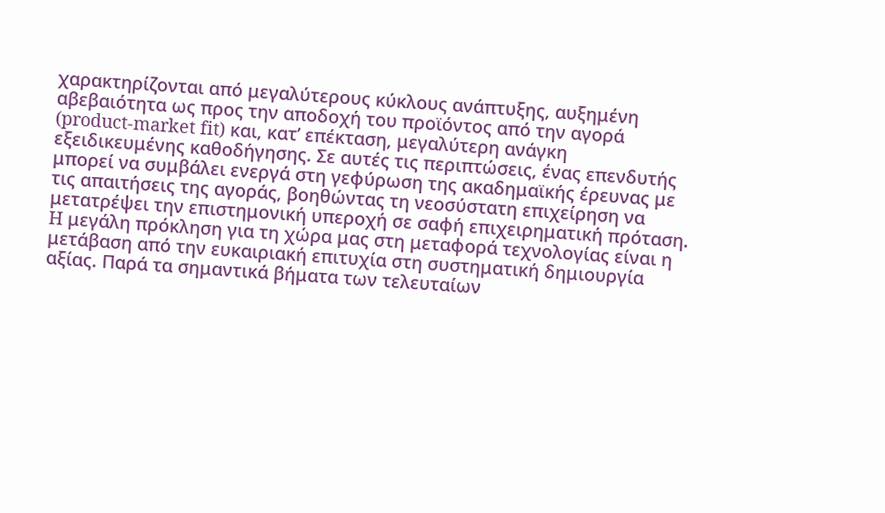χαρακτηρίζονται από μεγαλύτερους κύκλους ανάπτυξης, αυξημένη αβεβαιότητα ως προς την αποδοχή του προϊόντος από την αγορά (product-market fit) και, κατ’ επέκταση, μεγαλύτερη ανάγκη εξειδικευμένης καθοδήγησης. Σε αυτές τις περιπτώσεις, ένας επενδυτής μπορεί να συμβάλει ενεργά στη γεφύρωση της ακαδημαϊκής έρευνας με τις απαιτήσεις της αγοράς, βοηθώντας τη νεοσύστατη επιχείρηση να μετατρέψει την επιστημονική υπεροχή σε σαφή επιχειρηματική πρόταση.
H μεγάλη πρόκληση για τη χώρα μας στη μεταφορά τεχνολογίας είναι η μετάβαση από την ευκαιριακή επιτυχία στη συστηματική δημιουργία αξίας. Παρά τα σημαντικά βήματα των τελευταίων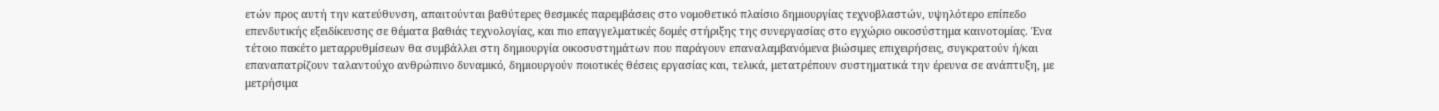ετών προς αυτή την κατεύθυνση, απαιτούνται βαθύτερες θεσμικές παρεμβάσεις στο νομοθετικό πλαίσιο δημιουργίας τεχνοβλαστών, υψηλότερο επίπεδο επενδυτικής εξειδίκευσης σε θέματα βαθιάς τεχνολογίας, και πιο επαγγελματικές δομές στήριξης της συνεργασίας στο εγχώριο οικοσύστημα καινοτομίας. Ένα τέτοιο πακέτο μεταρρυθμίσεων θα συμβάλλει στη δημιουργία οικοσυστημάτων που παράγουν επαναλαμβανόμενα βιώσιμες επιχειρήσεις, συγκρατούν ή/και επαναπατρίζουν ταλαντούχο ανθρώπινο δυναμικό, δημιουργούν ποιοτικές θέσεις εργασίας και, τελικά, μετατρέπουν συστηματικά την έρευνα σε ανάπτυξη, με μετρήσιμα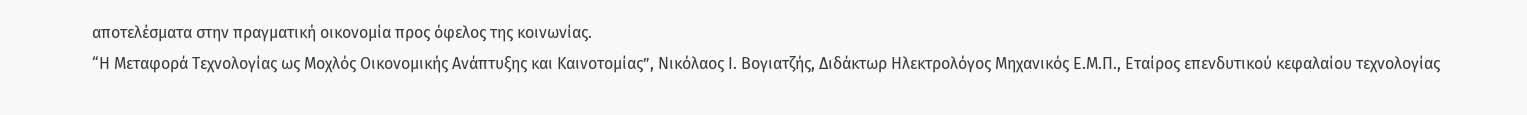αποτελέσματα στην πραγματική οικονομία προς όφελος της κοινωνίας.
“Η Μεταφορά Τεχνολογίας ως Μοχλός Οικονομικής Ανάπτυξης και Καινοτομίας”, Νικόλαος Ι. Βογιατζής, Διδάκτωρ Ηλεκτρολόγος Μηχανικός Ε.Μ.Π., Εταίρος επενδυτικού κεφαλαίου τεχνολογίας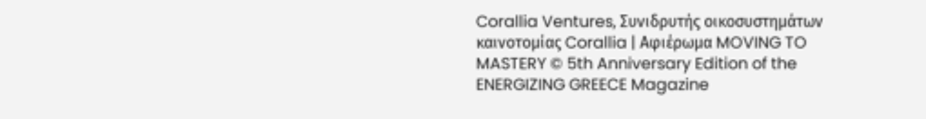Corallia Ventures, Συνιδρυτής οικοσυστημάτων καινοτομίας Corallia | Aφιέρωμα MOVING TO MASTERY © 5th Anniversary Edition of the ENERGIZING GREECE Magazine